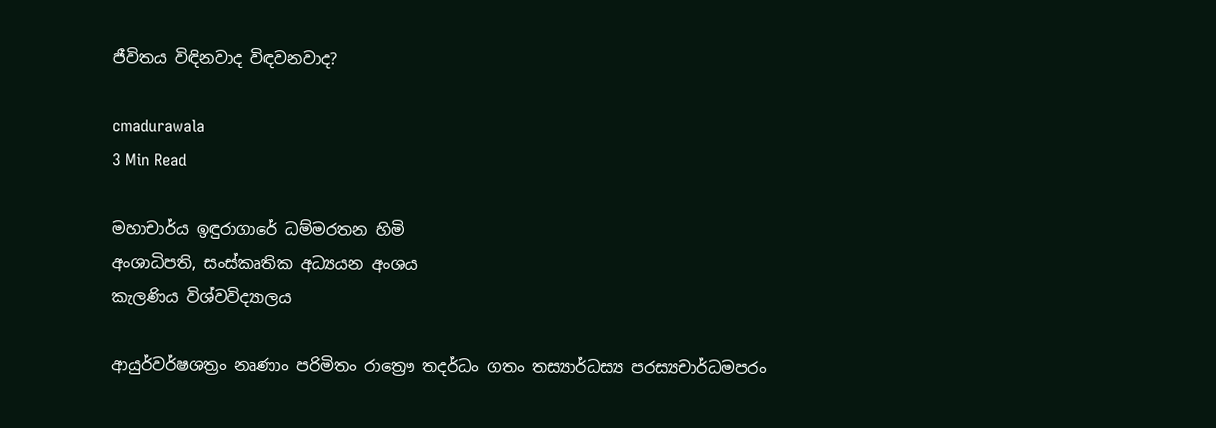ජීවිතය විඳිනවාද විඳවනවාද?

cmadurawala
3 Min Read

මහාචාර්ය ඉඳුරාගාරේ ධම්මරතන හිමි
අංශාධිපති, සංස්කෘතික අධ්‍යයන අංශය
කැලණිය විශ්වවිද්‍යාලය

ආයුර්වර්ෂශත්‍රං නෘණාං පරිමිතං රාත්‍රෞ තදර්ධං ගතං තස්‍යාර්ධස්‍ය පරස්‍යචාර්ධමපරං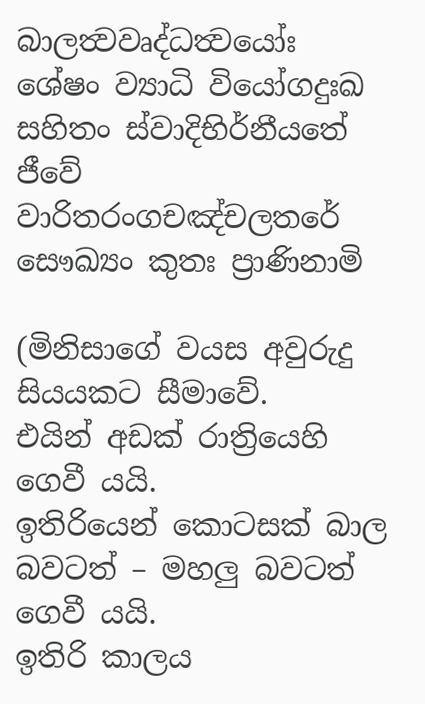බාලත්‍වවෘද්ධත්‍වයෝඃ
ශේෂං ව්‍යාධි වියෝගදුඃඛ සහිතං ස්වාදිභිර්නීයතේ
ජීවේ වාරිතරංගචඤ්චලතරේ සෞඛ්‍යං කුතඃ ප්‍රාණිනාමි

(මිනිසාගේ වයස අවුරුදු සියයකට සීමාවේ.
එයින් අඩක් රාත්‍රියෙහි ගෙවී යයි.
ඉතිරියෙන් කොටසක් බාල බවටත් – මහලු බවටත් ගෙවී යයි.
ඉතිරි කාලය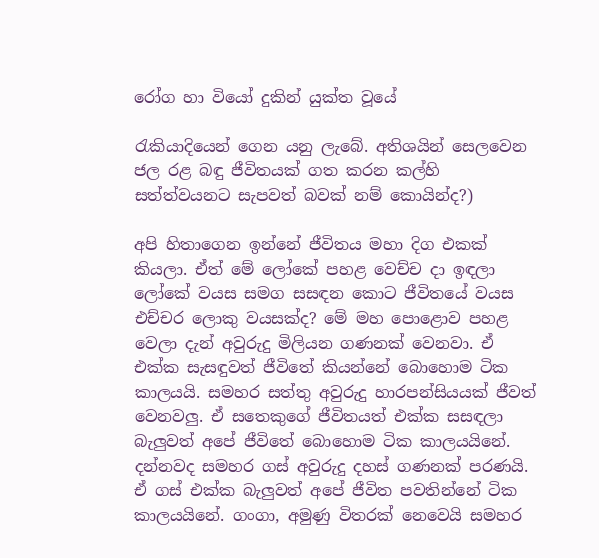රෝග හා වියෝ දුකින් යුක්ත වූයේ

රැකියාදියෙන් ගෙන යනු ලැබේ. අතිශයින් සෙලවෙන ජල රළ බඳු ජීවිතයක් ගත කරන කල්හි සත්ත්වයනට සැපවත් බවක් නම් කොයින්ද?)

අපි හිතාගෙන ඉන්නේ ජීවිතය මහා දිග එකක් කියලා. ඒත් මේ ලෝකේ පහළ වෙච්ච දා ඉඳලා ලෝකේ වයස සමග සසඳන කොට ජීවිතයේ වයස එච්චර ලොකු වයසක්ද? මේ මහ පොළොව පහළ වෙලා දැන් අවුරුදු මිලියන ගණනක් වෙනවා. ඒ එක්ක සැසඳුවත් ජීවිතේ කියන්නේ බොහොම ටික කාලයයි. සමහර සත්තු අවුරුදු හාරපන්සියයක් ජීවත් වෙනවලු. ඒ සතෙකුගේ ජීවිතයත් එක්ක සසඳලා බැලුවත් අපේ ජීවිතේ බොහොම ටික කාලයයිනේ. දන්නවද සමහර ගස් අවුරුදු දහස් ගණනක් පරණයි. ඒ ගස් එක්ක බැලුවත් අපේ ජීවිත පවතින්නේ ටික කාලයයිනේ. ගංගා, අමුණු විතරක් නෙවෙයි සමහර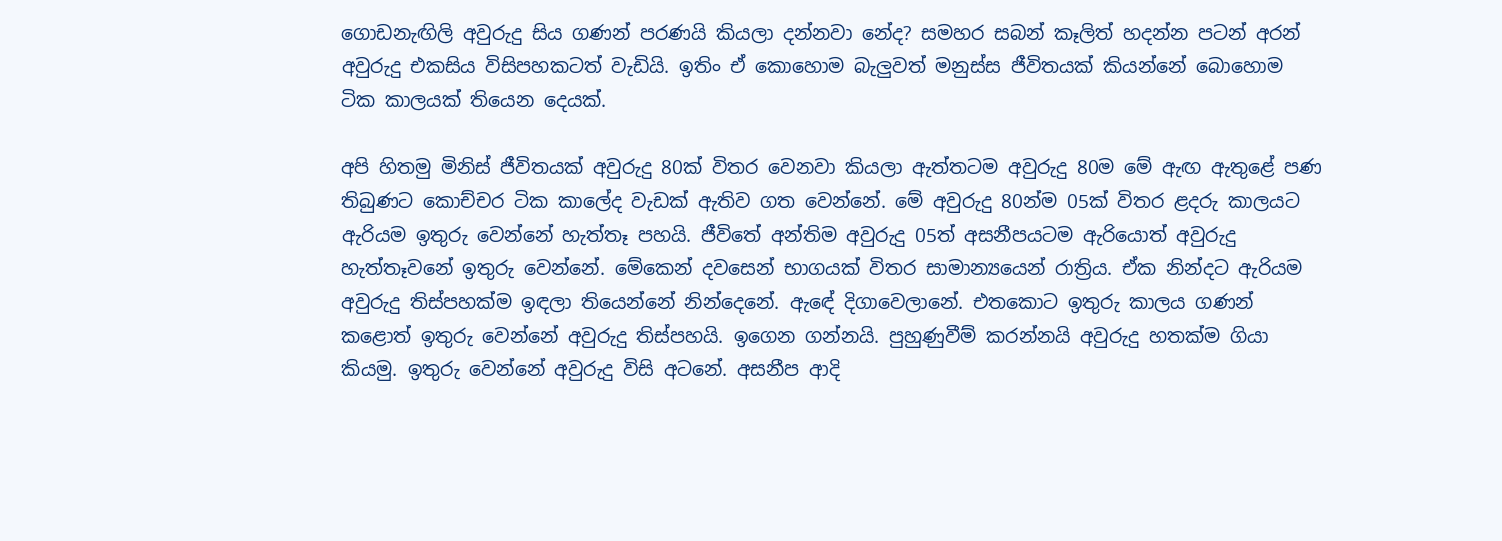ගොඩනැඟිලි අවුරුදු සිය ගණන් පරණයි කියලා දන්නවා නේද? සමහර සබන් කෑලිත් හදන්න පටන් අරන් අවුරුදු එකසිය විසිපහකටත් වැඩියි. ඉතිං ඒ කොහොම බැලුවත් මනුස්ස ජීවිතයක් කියන්නේ බොහොම ටික කාලයක් තියෙන දෙයක්.

අපි හිතමු මිනිස් ජීවිතයක් අවුරුදු 80ක් විතර වෙනවා කියලා ඇත්තටම අවුරුදු 80ම මේ ඇඟ ඇතුළේ පණ තිබුණට කොච්චර ටික කාලේද වැඩක් ඇතිව ගත වෙන්නේ. මේ අවුරුදු 80න්ම 05ක් විතර ළදරු කාලයට ඇරියම ඉතුරු වෙන්නේ හැත්තෑ පහයි. ජීවිතේ අන්තිම අවුරුදු 05ත් අසනීපයටම ඇරියොත් අවුරුදු හැත්තෑවනේ ඉතුරු වෙන්නේ. මේකෙන් දවසෙන් භාගයක් විතර සාමාන්‍යයෙන් රාත්‍රිය. ඒක නින්දට ඇරියම අවුරුදු තිස්පහක්ම ඉඳලා තියෙන්නේ නින්දෙනේ. ඇඳේ දිගාවෙලානේ. එතකොට ඉතුරු කාලය ගණන් කළොත් ඉතුරු වෙන්නේ අවුරුදු තිස්පහයි. ඉගෙන ගන්නයි. පුහුණුවීම් කරන්නයි අවුරුදු හතක්ම ගියා කියමු. ඉතුරු වෙන්නේ අවුරුදු විසි අටනේ. අසනීප ආදි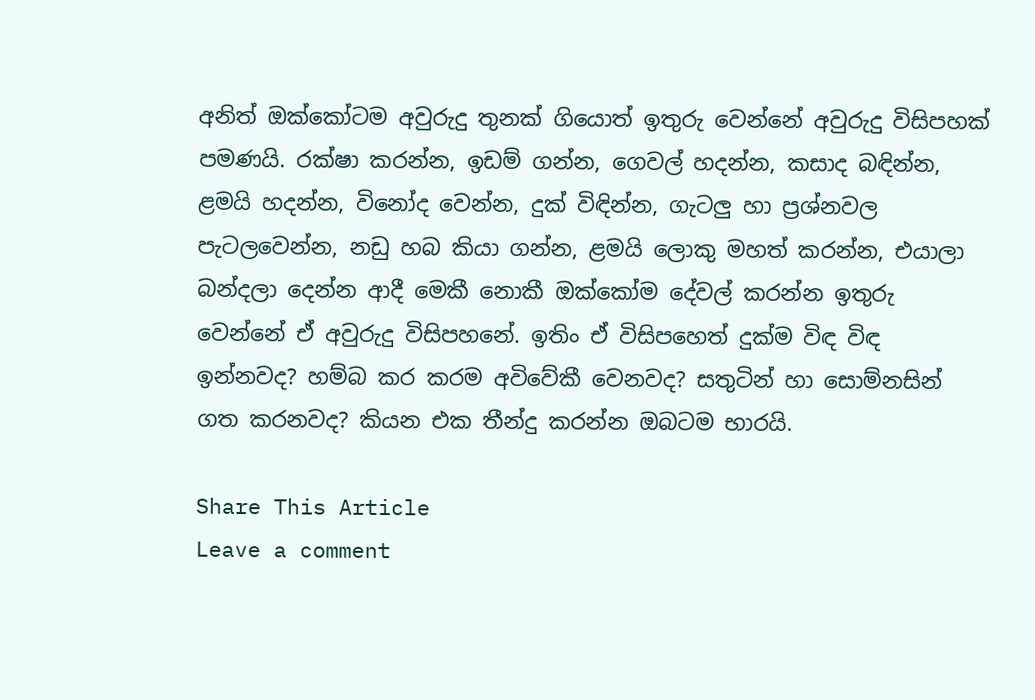අනිත් ඔක්කෝටම අවුරුදු තුනක් ගියොත් ඉතුරු වෙන්නේ අවුරුදු විසිපහක් පමණයි. රක්ෂා කරන්න, ඉඩම් ගන්න, ගෙවල් හදන්න, කසාද බඳින්න, ළමයි හදන්න, විනෝද වෙන්න, දුක් විඳින්න, ගැටලු හා ප්‍රශ්නවල පැටලවෙන්න, නඩු හබ කියා ගන්න, ළමයි ලොකු මහත් කරන්න, එයාලා බන්දලා දෙන්න ආදී මෙකී නොකී ඔක්කෝම දේවල් කරන්න ඉතුරු වෙන්නේ ඒ අවුරුදු විසිපහනේ. ඉතිං ඒ විසිපහෙත් දුක්ම විඳ විඳ ඉන්නවද? හම්බ කර කරම අවිවේකී වෙනවද? සතුටින් හා සොම්නසින් ගත කරනවද? කියන එක තීන්දු කරන්න ඔබටම භාරයි.

Share This Article
Leave a comment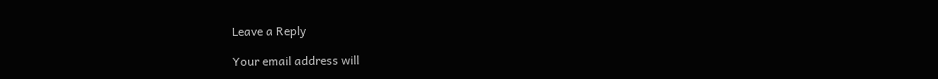Leave a Reply

Your email address will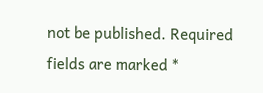not be published. Required fields are marked *